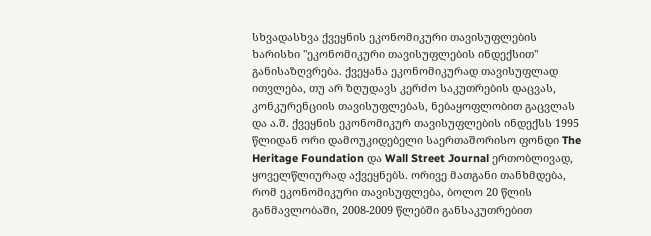სხვადასხვა ქვეყნის ეკონომიკური თავისუფლების ხარისხი "ეკონომიკური თავისუფლების ინდექსით" განისაზღვრება. ქვეყანა ეკონომიკურად თავისუფლად ითვლება, თუ არ ზღუდავს კერძო საკუთრების დაცვას, კონკურენციის თავისუფლებას, ნებაყოფლობით გაცვლას და ა.შ. ქვეყნის ეკონომიკურ თავისუფლების ინდექსს 1995 წლიდან ორი დამოუკიდებელი საერთაშორისო ფონდი The Heritage Foundation და Wall Street Journal ერთობლივად, ყოველწლიურად აქვეყნებს. ორივე მათგანი თანხმდება, რომ ეკონომიკური თავისუფლება, ბოლო 20 წლის განმავლობაში, 2008-2009 წლებში განსაკუთრებით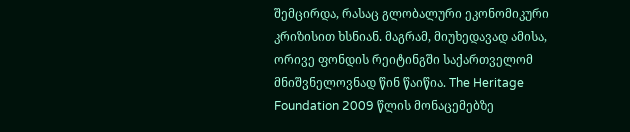შემცირდა, რასაც გლობალური ეკონომიკური კრიზისით ხსნიან. მაგრამ, მიუხედავად ამისა, ორივე ფონდის რეიტინგში საქართველომ მნიშვნელოვნად წინ წაიწია. The Heritage Foundation 2009 წლის მონაცემებზე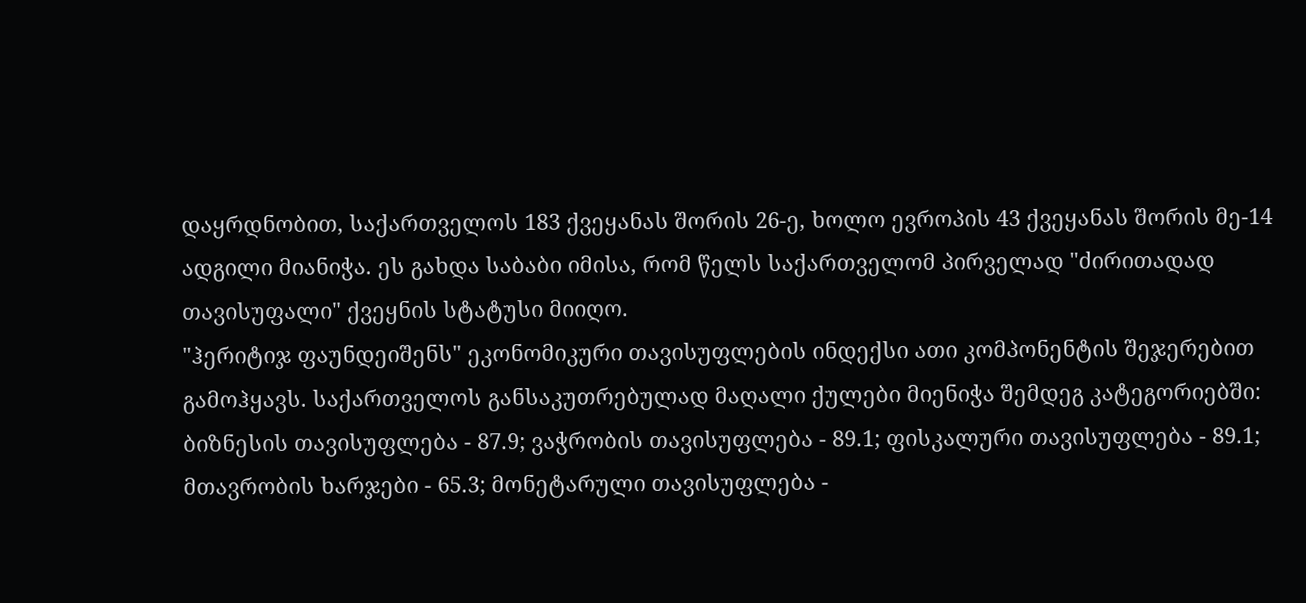დაყრდნობით, საქართველოს 183 ქვეყანას შორის 26-ე, ხოლო ევროპის 43 ქვეყანას შორის მე-14 ადგილი მიანიჭა. ეს გახდა საბაბი იმისა, რომ წელს საქართველომ პირველად "ძირითადად თავისუფალი" ქვეყნის სტატუსი მიიღო.
"ჰერიტიჯ ფაუნდეიშენს" ეკონომიკური თავისუფლების ინდექსი ათი კომპონენტის შეჯერებით გამოჰყავს. საქართველოს განსაკუთრებულად მაღალი ქულები მიენიჭა შემდეგ კატეგორიებში: ბიზნესის თავისუფლება - 87.9; ვაჭრობის თავისუფლება - 89.1; ფისკალური თავისუფლება - 89.1; მთავრობის ხარჯები - 65.3; მონეტარული თავისუფლება -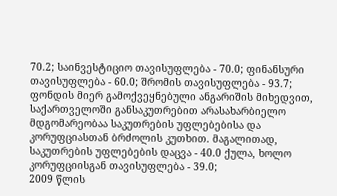70.2; საინვესტიციო თავისუფლება - 70.0; ფინანსური თავისუფლება - 60.0; შრომის თავისუფლება - 93.7; ფონდის მიერ გამოქვეყნებული ანგარიშის მიხედვით, საქართველოში განსაკუთრებით არასახარბიელო მდგომარეობაა საკუთრების უფლებებისა და კორუფციასთან ბრძოლის კუთხით. მაგალითად, საკუთრების უფლებების დაცვა - 40.0 ქულა, ხოლო კორუფციისგან თავისუფლება - 39.0;
2009 წლის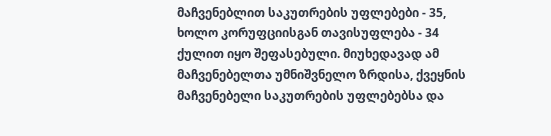მაჩვენებლით საკუთრების უფლებები - 35, ხოლო კორუფციისგან თავისუფლება - 34 ქულით იყო შეფასებული. მიუხედავად ამ მაჩვენებელთა უმნიშვნელო ზრდისა, ქვეყნის მაჩვენებელი საკუთრების უფლებებსა და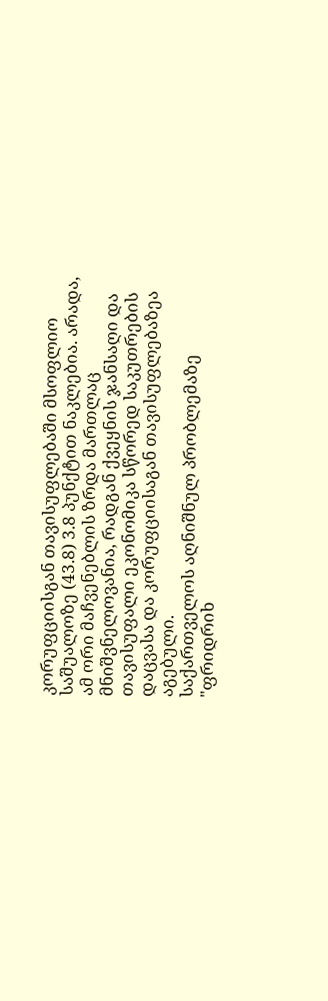კორუფციისგან თავისუფლებაში მსოფლიო საშუალოზე (43.8) 3.8 პუნქტით ნაკლებია. არადა, ამ ორი მაჩვენებლის ზრდა მართლაც მნიშვნელოვანია, რადგან ქვეყნის ჯანსაღი და თავისუფალი ეკონომიკა სწორედ საკუთრების დაცვასა და კორუფციისაგან თავისუფლებაზეა აგებული.
საქართველოს აღნიშნულ პრობლემაზე "ფრიდრიხ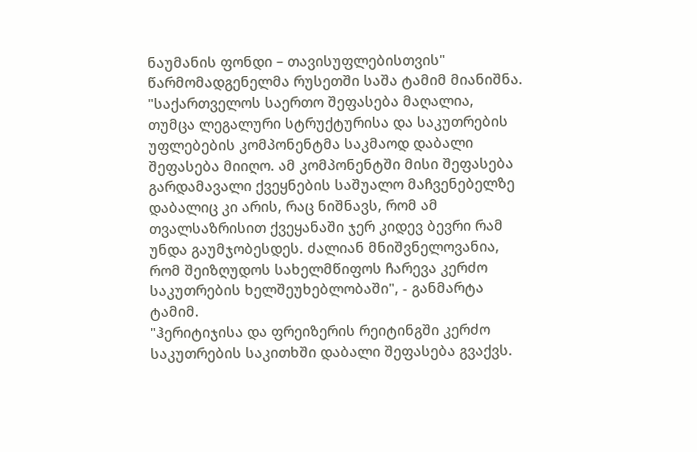ნაუმანის ფონდი – თავისუფლებისთვის" წარმომადგენელმა რუსეთში საშა ტამიმ მიანიშნა. "საქართველოს საერთო შეფასება მაღალია, თუმცა ლეგალური სტრუქტურისა და საკუთრების უფლებების კომპონენტმა საკმაოდ დაბალი შეფასება მიიღო. ამ კომპონენტში მისი შეფასება გარდამავალი ქვეყნების საშუალო მაჩვენებელზე დაბალიც კი არის, რაც ნიშნავს, რომ ამ თვალსაზრისით ქვეყანაში ჯერ კიდევ ბევრი რამ უნდა გაუმჯობესდეს. ძალიან მნიშვნელოვანია, რომ შეიზღუდოს სახელმწიფოს ჩარევა კერძო საკუთრების ხელშეუხებლობაში", - განმარტა ტამიმ.
"ჰერიტიჯისა და ფრეიზერის რეიტინგში კერძო საკუთრების საკითხში დაბალი შეფასება გვაქვს.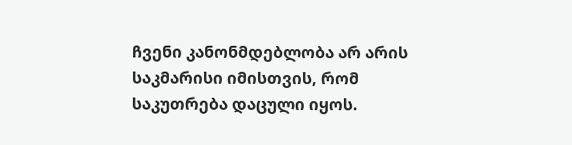ჩვენი კანონმდებლობა არ არის საკმარისი იმისთვის, რომ საკუთრება დაცული იყოს.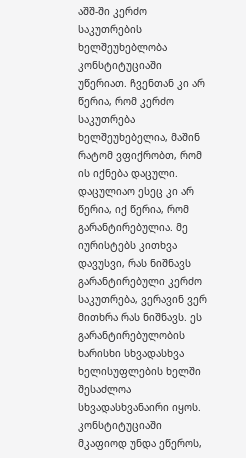აშშ-ში კერძო საკუთრების ხელშეუხებლობა კონსტიტუციაში უწერიათ. ჩვენთან კი არ წერია, რომ კერძო საკუთრება ხელშეუხებელია, მაშინ რატომ ვფიქრობთ, რომ ის იქნება დაცული. დაცულიაო ესეც კი არ წერია, იქ წერია, რომ გარანტირებულია. მე იურისტებს კითხვა დავუსვი, რას ნიშნავს გარანტირებული კერძო საკუთრება, ვერავინ ვერ მითხრა რას ნიშნავს. ეს გარანტირებულობის ხარისხი სხვადასხვა ხელისუფლების ხელში შესაძლოა სხვადასხვანაირი იყოს. კონსტიტუციაში მკაფიოდ უნდა ეწეროს,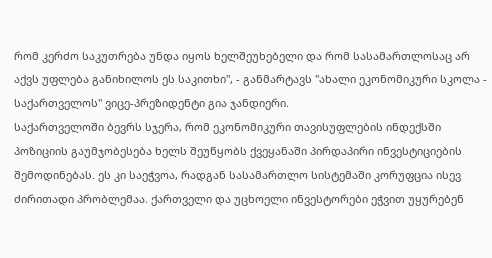რომ კერძო საკუთრება უნდა იყოს ხელშეუხებელი და რომ სასამართლოსაც არ აქვს უფლება განიხილოს ეს საკითხი", - განმარტავს "ახალი ეკონომიკური სკოლა - საქართველოს" ვიცე-პრეზიდენტი გია ჯანდიერი.
საქართველოში ბევრს სჯერა, რომ ეკონომიკური თავისუფლების ინდექსში პოზიციის გაუმჯობესება ხელს შეუწყობს ქვეყანაში პირდაპირი ინვესტიციების შემოდინებას. ეს კი საეჭვოა, რადგან სასამართლო სისტემაში კორუფცია ისევ ძირითადი პრობლემაა. ქართველი და უცხოელი ინვესტორები ეჭვით უყურებენ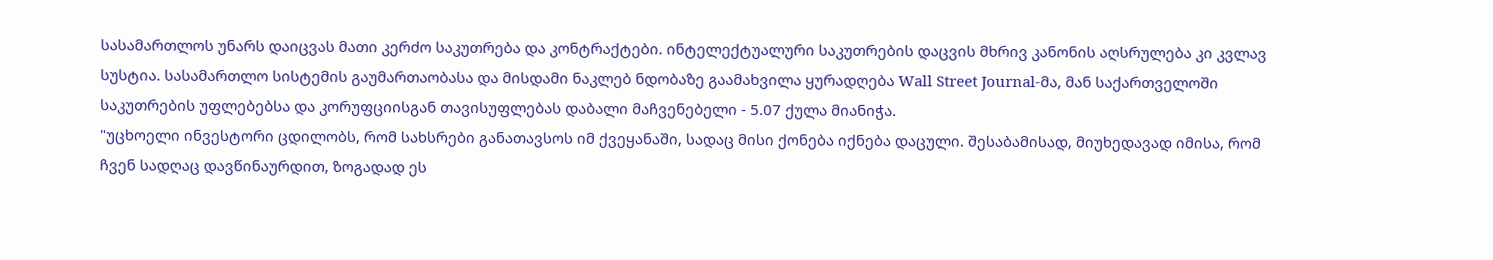სასამართლოს უნარს დაიცვას მათი კერძო საკუთრება და კონტრაქტები. ინტელექტუალური საკუთრების დაცვის მხრივ კანონის აღსრულება კი კვლავ სუსტია. სასამართლო სისტემის გაუმართაობასა და მისდამი ნაკლებ ნდობაზე გაამახვილა ყურადღება Wall Street Journal-მა, მან საქართველოში საკუთრების უფლებებსა და კორუფციისგან თავისუფლებას დაბალი მაჩვენებელი - 5.07 ქულა მიანიჭა.
"უცხოელი ინვესტორი ცდილობს, რომ სახსრები განათავსოს იმ ქვეყანაში, სადაც მისი ქონება იქნება დაცული. შესაბამისად, მიუხედავად იმისა, რომ ჩვენ სადღაც დავწინაურდით, ზოგადად ეს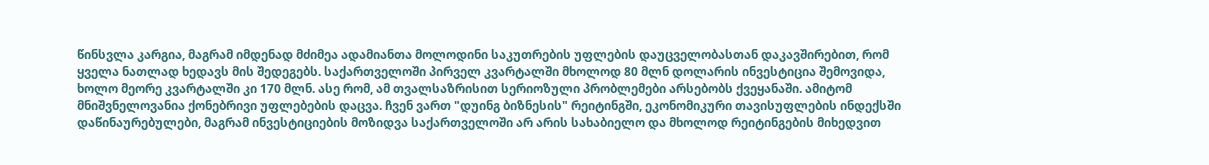წინსვლა კარგია, მაგრამ იმდენად მძიმეა ადამიანთა მოლოდინი საკუთრების უფლების დაუცველობასთან დაკავშირებით, რომ ყველა ნათლად ხედავს მის შედეგებს. საქართველოში პირველ კვარტალში მხოლოდ 80 მლნ დოლარის ინვესტიცია შემოვიდა, ხოლო მეორე კვარტალში კი 170 მლნ. ასე რომ, ამ თვალსაზრისით სერიოზული პრობლემები არსებობს ქვეყანაში. ამიტომ მნიშვნელოვანია ქონებრივი უფლებების დაცვა. ჩვენ ვართ "დუინგ ბიზნესის" რეიტინგში, ეკონომიკური თავისუფლების ინდექსში დაწინაურებულები, მაგრამ ინვესტიციების მოზიდვა საქართველოში არ არის სახაბიელო და მხოლოდ რეიტინგების მიხედვით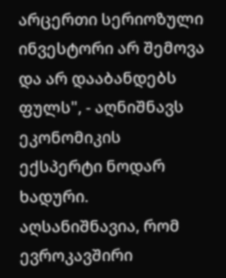არცერთი სერიოზული ინვესტორი არ შემოვა და არ დააბანდებს ფულს", - აღნიშნავს ეკონომიკის ექსპერტი ნოდარ ხადური.
აღსანიშნავია, რომ ევროკავშირი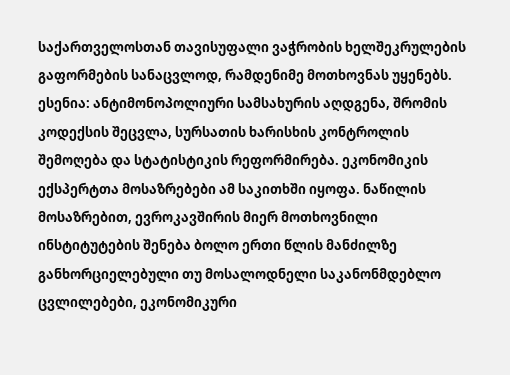საქართველოსთან თავისუფალი ვაჭრობის ხელშეკრულების გაფორმების სანაცვლოდ, რამდენიმე მოთხოვნას უყენებს. ესენია: ანტიმონოპოლიური სამსახურის აღდგენა, შრომის კოდექსის შეცვლა, სურსათის ხარისხის კონტროლის შემოღება და სტატისტიკის რეფორმირება. ეკონომიკის ექსპერტთა მოსაზრებები ამ საკითხში იყოფა. ნაწილის მოსაზრებით, ევროკავშირის მიერ მოთხოვნილი ინსტიტუტების შენება ბოლო ერთი წლის მანძილზე განხორციელებული თუ მოსალოდნელი საკანონმდებლო ცვლილებები, ეკონომიკური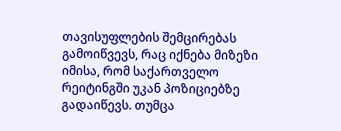თავისუფლების შემცირებას გამოიწვევს, რაც იქნება მიზეზი იმისა, რომ საქართველო რეიტინგში უკან პოზიციებზე გადაიწევს. თუმცა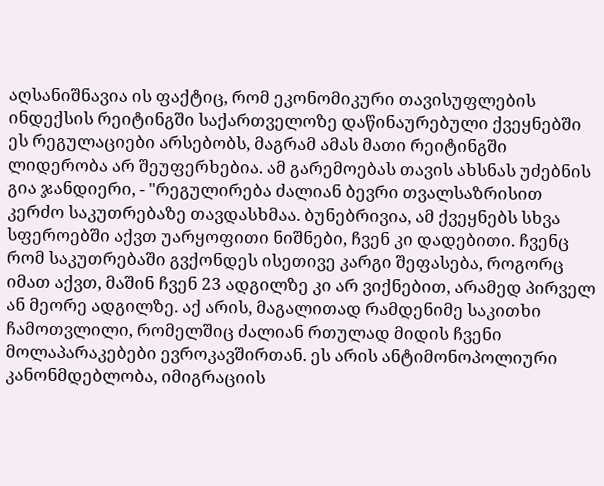აღსანიშნავია ის ფაქტიც, რომ ეკონომიკური თავისუფლების ინდექსის რეიტინგში საქართველოზე დაწინაურებული ქვეყნებში ეს რეგულაციები არსებობს, მაგრამ ამას მათი რეიტინგში ლიდერობა არ შეუფერხებია. ამ გარემოებას თავის ახსნას უძებნის გია ჯანდიერი, - "რეგულირება ძალიან ბევრი თვალსაზრისით კერძო საკუთრებაზე თავდასხმაა. ბუნებრივია, ამ ქვეყნებს სხვა სფეროებში აქვთ უარყოფითი ნიშნები, ჩვენ კი დადებითი. ჩვენც რომ საკუთრებაში გვქონდეს ისეთივე კარგი შეფასება, როგორც იმათ აქვთ, მაშინ ჩვენ 23 ადგილზე კი არ ვიქნებით, არამედ პირველ ან მეორე ადგილზე. აქ არის, მაგალითად რამდენიმე საკითხი ჩამოთვლილი, რომელშიც ძალიან რთულად მიდის ჩვენი მოლაპარაკებები ევროკავშირთან. ეს არის ანტიმონოპოლიური კანონმდებლობა, იმიგრაციის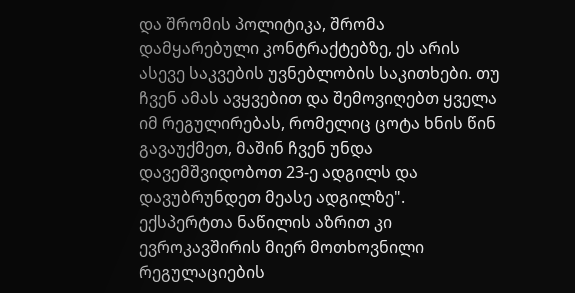და შრომის პოლიტიკა, შრომა დამყარებული კონტრაქტებზე, ეს არის ასევე საკვების უვნებლობის საკითხები. თუ ჩვენ ამას ავყვებით და შემოვიღებთ ყველა იმ რეგულირებას, რომელიც ცოტა ხნის წინ გავაუქმეთ, მაშინ ჩვენ უნდა დავემშვიდობოთ 23-ე ადგილს და დავუბრუნდეთ მეასე ადგილზე".
ექსპერტთა ნაწილის აზრით კი ევროკავშირის მიერ მოთხოვნილი რეგულაციების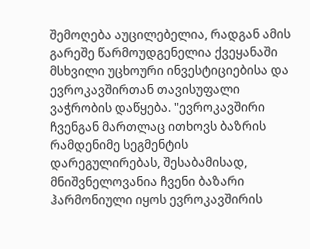შემოღება აუცილებელია, რადგან ამის გარეშე წარმოუდგენელია ქვეყანაში მსხვილი უცხოური ინვესტიციებისა და ევროკავშირთან თავისუფალი ვაჭრობის დაწყება. "ევროკავშირი ჩვენგან მართლაც ითხოვს ბაზრის რამდენიმე სეგმენტის დარეგულირებას, შესაბამისად, მნიშვნელოვანია ჩვენი ბაზარი ჰარმონიული იყოს ევროკავშირის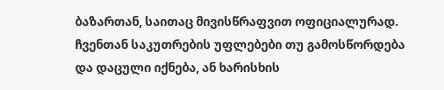ბაზართან, საითაც მივისწრაფვით ოფიციალურად. ჩვენთან საკუთრების უფლებები თუ გამოსწორდება და დაცული იქნება, ან ხარისხის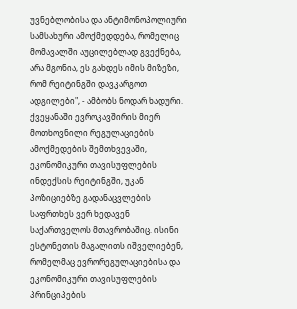უვნებლობისა და ანტიმონოპოლიური სამსახური ამოქმედდება, რომელიც მომავალში აუცილებლად გვექნება, არა მგონია, ეს გახდეს იმის მიზეზი, რომ რეიტინგში დავკარგოთ ადგილები", - ამბობს ნოდარ ხადური.
ქვეყანაში ევროკავშირის მიერ მოთხოვნილი რეგულაციების ამოქმედების შემთხვევაში, ეკონომიკური თავისუფლების ინდექსის რეიტინგში, უკან პოზიციებზე გადანაცვლების საფრთხეს ვერ ხედავენ საქართველოს მთავრობაშიც. ისინი ესტონეთის მაგალითს იშველიებენ, რომელმაც ევრორეგულაციებისა და ეკონომიკური თავისუფლების პრინციპების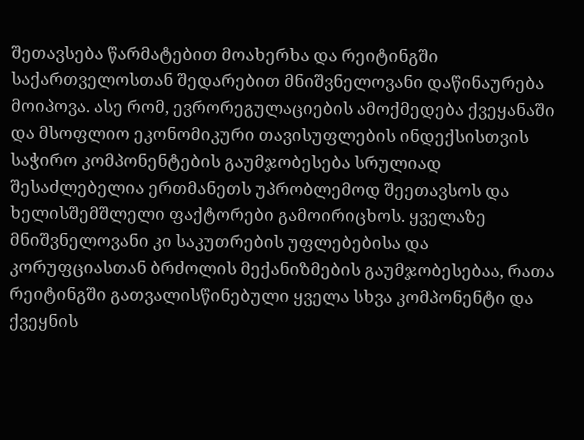შეთავსება წარმატებით მოახერხა და რეიტინგში საქართველოსთან შედარებით მნიშვნელოვანი დაწინაურება მოიპოვა. ასე რომ, ევრორეგულაციების ამოქმედება ქვეყანაში და მსოფლიო ეკონომიკური თავისუფლების ინდექსისთვის საჭირო კომპონენტების გაუმჯობესება სრულიად შესაძლებელია ერთმანეთს უპრობლემოდ შეეთავსოს და ხელისშემშლელი ფაქტორები გამოირიცხოს. ყველაზე მნიშვნელოვანი კი საკუთრების უფლებებისა და კორუფციასთან ბრძოლის მექანიზმების გაუმჯობესებაა, რათა რეიტინგში გათვალისწინებული ყველა სხვა კომპონენტი და ქვეყნის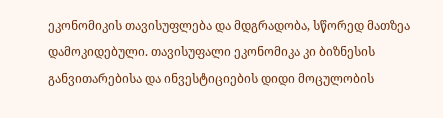ეკონომიკის თავისუფლება და მდგრადობა, სწორედ მათზეა დამოკიდებული. თავისუფალი ეკონომიკა კი ბიზნესის განვითარებისა და ინვესტიციების დიდი მოცულობის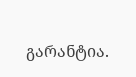გარანტია.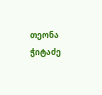თეონა ჭიტაძე